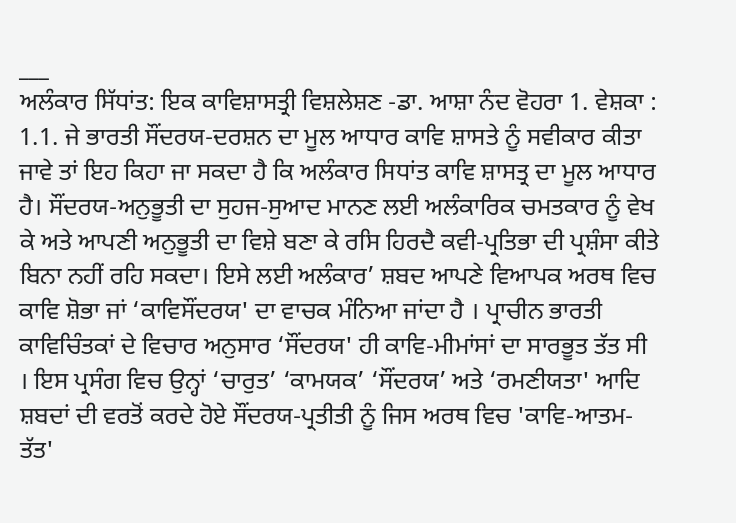___
ਅਲੰਕਾਰ ਸਿੱਧਾਂਤ: ਇਕ ਕਾਵਿਸ਼ਾਸਤ੍ਰੀ ਵਿਸ਼ਲੇਸ਼ਣ -ਡਾ. ਆਸ਼ਾ ਨੰਦ ਵੋਹਰਾ 1. ਵੇਸ਼ਕਾ : 1.1. ਜੇ ਭਾਰਤੀ ਸੌਂਦਰਯ-ਦਰਸ਼ਨ ਦਾ ਮੂਲ ਆਧਾਰ ਕਾਵਿ ਸ਼ਾਸਤੇ ਨੂੰ ਸਵੀਕਾਰ ਕੀਤਾ ਜਾਵੇ ਤਾਂ ਇਹ ਕਿਹਾ ਜਾ ਸਕਦਾ ਹੈ ਕਿ ਅਲੰਕਾਰ ਸਿਧਾਂਤ ਕਾਵਿ ਸ਼ਾਸਤ੍ਰ ਦਾ ਮੂਲ ਆਧਾਰ ਹੈ। ਸੌਂਦਰਯ-ਅਨੁਭੂਤੀ ਦਾ ਸੁਹਜ-ਸੁਆਦ ਮਾਨਣ ਲਈ ਅਲੰਕਾਰਿਕ ਚਮਤਕਾਰ ਨੂੰ ਵੇਖ ਕੇ ਅਤੇ ਆਪਣੀ ਅਨੁਭੂਤੀ ਦਾ ਵਿਸ਼ੇ ਬਣਾ ਕੇ ਰਸਿ ਹਿਰਦੈ ਕਵੀ-ਪ੍ਰਤਿਭਾ ਦੀ ਪ੍ਰਸ਼ੰਸਾ ਕੀਤੇ ਬਿਨਾ ਨਹੀਂ ਰਹਿ ਸਕਦਾ। ਇਸੇ ਲਈ ਅਲੰਕਾਰ’ ਸ਼ਬਦ ਆਪਣੇ ਵਿਆਪਕ ਅਰਥ ਵਿਚ ਕਾਵਿ ਸ਼ੋਭਾ ਜਾਂ ‘ਕਾਵਿਸੌਂਦਰਯ' ਦਾ ਵਾਚਕ ਮੰਨਿਆ ਜਾਂਦਾ ਹੈ । ਪ੍ਰਾਚੀਨ ਭਾਰਤੀ ਕਾਵਿਚਿੰਤਕਾਂ ਦੇ ਵਿਚਾਰ ਅਨੁਸਾਰ ‘ਸੌਂਦਰਯ' ਹੀ ਕਾਵਿ-ਮੀਮਾਂਸਾਂ ਦਾ ਸਾਰਭੂਤ ਤੱਤ ਸੀ । ਇਸ ਪ੍ਰਸੰਗ ਵਿਚ ਉਨ੍ਹਾਂ ‘ਚਾਰੁਤ’ ‘ਕਾਮਯਕ’ ‘ਸੌਂਦਰਯ’ ਅਤੇ ‘ਰਮਣੀਯਤਾ' ਆਦਿ ਸ਼ਬਦਾਂ ਦੀ ਵਰਤੋਂ ਕਰਦੇ ਹੋਏ ਸੌਂਦਰਯ-ਪ੍ਰਤੀਤੀ ਨੂੰ ਜਿਸ ਅਰਥ ਵਿਚ 'ਕਾਵਿ-ਆਤਮ-ਤੱਤ'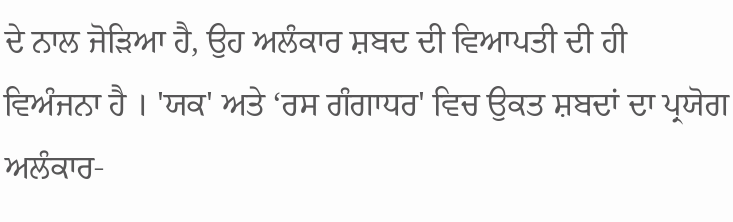ਦੇ ਨਾਲ ਜੋੜਿਆ ਹੈ, ਉਹ ਅਲੰਕਾਰ ਸ਼ਬਦ ਦੀ ਵਿਆਪਤੀ ਦੀ ਹੀ ਵਿਅੰਜਨਾ ਹੈ । 'ਯਕ' ਅਤੇ ‘ਰਸ ਗੰਗਾਧਰ' ਵਿਚ ਉਕਤ ਸ਼ਬਦਾਂ ਦਾ ਪ੍ਰਯੋਗ ਅਲੰਕਾਰ-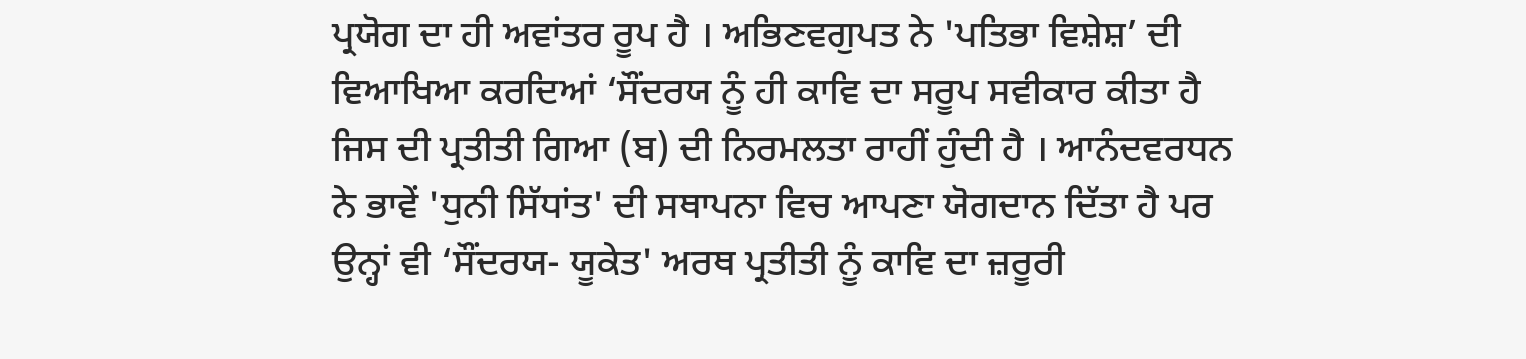ਪ੍ਰਯੋਗ ਦਾ ਹੀ ਅਵਾਂਤਰ ਰੂਪ ਹੈ । ਅਭਿਣਵਗੁਪਤ ਨੇ 'ਪਤਿਭਾ ਵਿਸ਼ੇਸ਼’ ਦੀ ਵਿਆਖਿਆ ਕਰਦਿਆਂ ‘ਸੌਂਦਰਯ ਨੂੰ ਹੀ ਕਾਵਿ ਦਾ ਸਰੂਪ ਸਵੀਕਾਰ ਕੀਤਾ ਹੈ ਜਿਸ ਦੀ ਪ੍ਰਤੀਤੀ ਗਿਆ (ਬ) ਦੀ ਨਿਰਮਲਤਾ ਰਾਹੀਂ ਹੁੰਦੀ ਹੈ । ਆਨੰਦਵਰਧਨ ਨੇ ਭਾਵੇਂ 'ਧੁਨੀ ਸਿੱਧਾਂਤ' ਦੀ ਸਥਾਪਨਾ ਵਿਚ ਆਪਣਾ ਯੋਗਦਾਨ ਦਿੱਤਾ ਹੈ ਪਰ ਉਨ੍ਹਾਂ ਵੀ ‘ਸੌਂਦਰਯ- ਯੂਕੇਤ' ਅਰਥ ਪ੍ਰਤੀਤੀ ਨੂੰ ਕਾਵਿ ਦਾ ਜ਼ਰੂਰੀ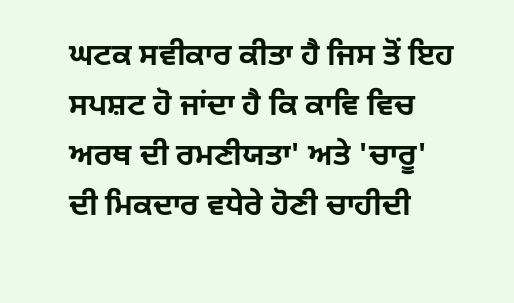ਘਟਕ ਸਵੀਕਾਰ ਕੀਤਾ ਹੈ ਜਿਸ ਤੋਂ ਇਹ ਸਪਸ਼ਟ ਹੋ ਜਾਂਦਾ ਹੈ ਕਿ ਕਾਵਿ ਵਿਚ ਅਰਥ ਦੀ ਰਮਣੀਯਤਾ' ਅਤੇ 'ਚਾਰੂ' ਦੀ ਮਿਕਦਾਰ ਵਧੇਰੇ ਹੋਣੀ ਚਾਹੀਦੀ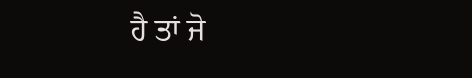ਹੈ ਤਾਂ ਜੋ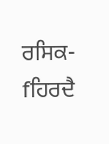ਰਸਿਕ-fਹਿਰਦੈ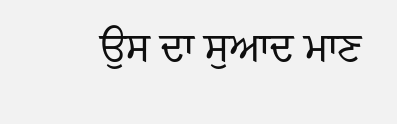ਉਸ ਦਾ ਸੁਆਦ ਮਾਣ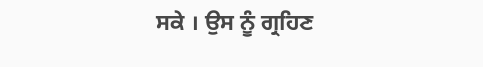ਸਕੇ । ਉਸ ਨੂੰ ਗ੍ਰਹਿਣ